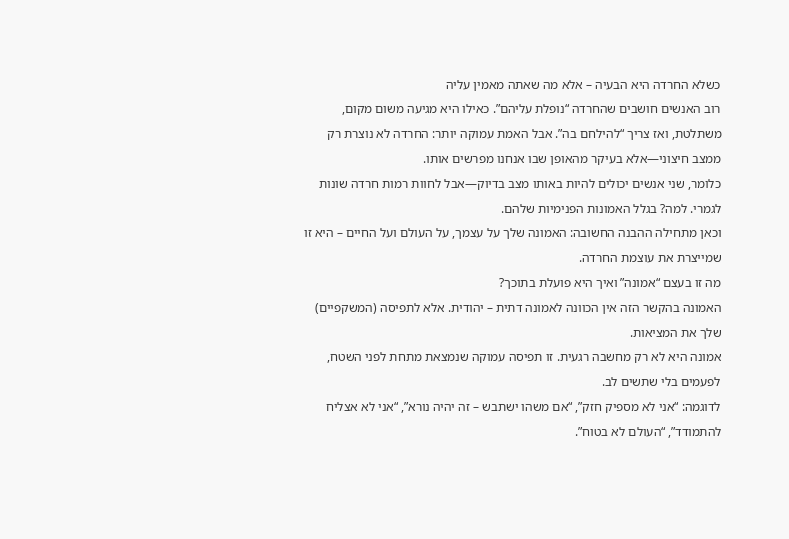כשלא החרדה היא הבעיה – אלא מה שאתה מאמין עליה
רוב האנשים חושבים שהחרדה “נופלת עליהם”. כאילו היא מגיעה משום מקום, משתלטת, ואז צריך “להילחם בה”. אבל האמת עמוקה יותר: החרדה לא נוצרת רק ממצב חיצוני—אלא בעיקר מהאופן שבו אנחנו מפרשים אותו.
כלומר, שני אנשים יכולים להיות באותו מצב בדיוק—אבל לחוות רמות חרדה שונות לגמרי. למה? בגלל האמונות הפנימיות שלהם.
וכאן מתחילה ההבנה החשובה: האמונה שלך על עצמך, על העולם ועל החיים – היא זו שמייצרת את עוצמת החרדה.
מה זו בעצם “אמונה” ואיך היא פועלת בתוכך?
האמונה בהקשר הזה אין הכוונה לאמונה דתית – יהודית. אלא לתפיסה (המשקפיים) שלך את המציאות.
אמונה היא לא רק מחשבה רגעית. זו תפיסה עמוקה שנמצאת מתחת לפני השטח, לפעמים בלי שתשים לב.
לדוגמה: “אני לא מספיק חזק”, “אם משהו ישתבש – זה יהיה נורא”, “אני לא אצליח להתמודד”, “העולם לא בטוח”.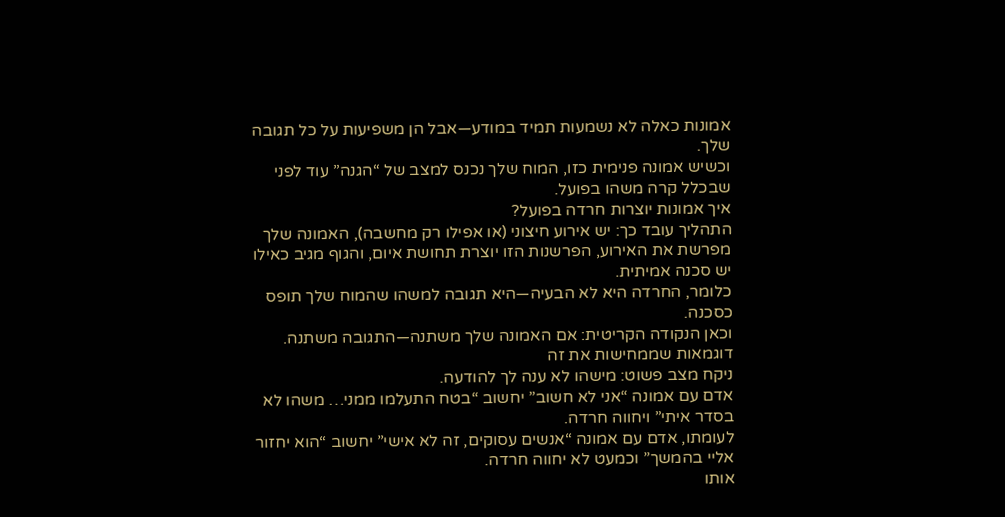אמונות כאלה לא נשמעות תמיד במודע—אבל הן משפיעות על כל תגובה שלך.
וכשיש אמונה פנימית כזו, המוח שלך נכנס למצב של “הגנה” עוד לפני שבכלל קרה משהו בפועל.
איך אמונות יוצרות חרדה בפועל?
התהליך עובד כך: יש אירוע חיצוני (או אפילו רק מחשבה), האמונה שלך מפרשת את האירוע, הפרשנות הזו יוצרת תחושת איום, והגוף מגיב כאילו יש סכנה אמיתית.
כלומר, החרדה היא לא הבעיה—היא תגובה למשהו שהמוח שלך תופס כסכנה.
וכאן הנקודה הקריטית: אם האמונה שלך משתנה—התגובה משתנה.
דוגמאות שממחישות את זה
ניקח מצב פשוט: מישהו לא ענה לך להודעה.
אדם עם אמונה “אני לא חשוב” יחשוב “בטח התעלמו ממני… משהו לא בסדר איתי” ויחווה חרדה.
לעומתו, אדם עם אמונה “אנשים עסוקים, זה לא אישי” יחשוב “הוא יחזור אליי בהמשך” וכמעט לא יחווה חרדה.
אותו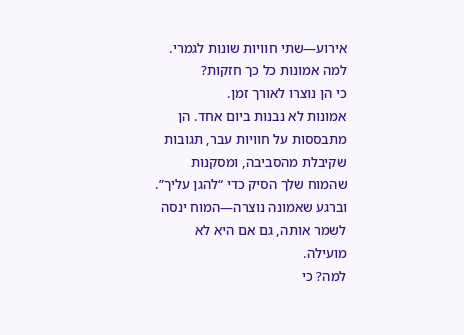אירוע—שתי חוויות שונות לגמרי.
למה אמונות כל כך חזקות?
כי הן נוצרו לאורך זמן.
אמונות לא נבנות ביום אחד. הן מתבססות על חוויות עבר, תגובות שקיבלת מהסביבה, ומסקנות שהמוח שלך הסיק כדי “להגן עליך”.
וברגע שאמונה נוצרה—המוח ינסה לשמר אותה, גם אם היא לא מועילה.
למה? כי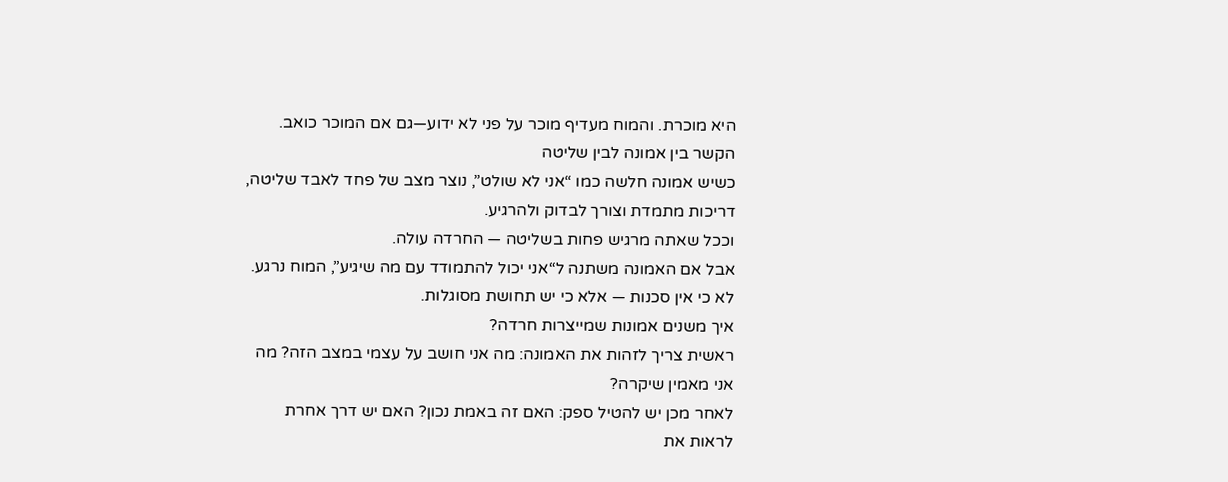היא מוכרת. והמוח מעדיף מוכר על פני לא ידוע—גם אם המוכר כואב.
הקשר בין אמונה לבין שליטה
כשיש אמונה חלשה כמו “אני לא שולט”, נוצר מצב של פחד לאבד שליטה, דריכות מתמדת וצורך לבדוק ולהרגיע.
וככל שאתה מרגיש פחות בשליטה — החרדה עולה.
אבל אם האמונה משתנה ל“אני יכול להתמודד עם מה שיגיע”, המוח נרגע.
לא כי אין סכנות — אלא כי יש תחושת מסוגלות.
איך משנים אמונות שמייצרות חרדה?
ראשית צריך לזהות את האמונה: מה אני חושב על עצמי במצב הזה? מה אני מאמין שיקרה?
לאחר מכן יש להטיל ספק: האם זה באמת נכון? האם יש דרך אחרת לראות את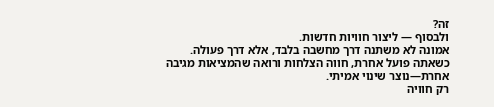זה?
ולבסוף — ליצור חוויות חדשות.
אמונה לא משתנה דרך מחשבה בלבד, אלא דרך פעולה.
כשאתה פועל אחרת, חווה הצלחות ורואה שהמציאות מגיבה אחרת—נוצר שינוי אמיתי.
רק חוויה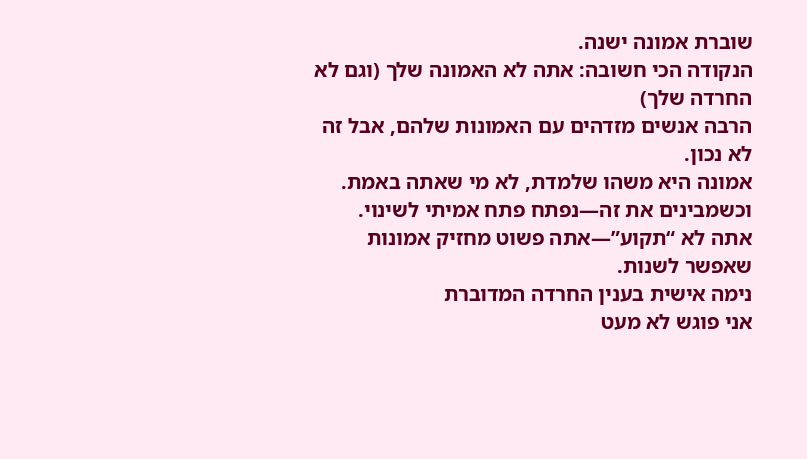שוברת אמונה ישנה.
הנקודה הכי חשובה: אתה לא האמונה שלך (וגם לא החרדה שלך)
הרבה אנשים מזדהים עם האמונות שלהם, אבל זה לא נכון.
אמונה היא משהו שלמדת, לא מי שאתה באמת.
וכשמבינים את זה—נפתח פתח אמיתי לשינוי.
אתה לא “תקוע”—אתה פשוט מחזיק אמונות שאפשר לשנות.
נימה אישית בענין החרדה המדוברת
אני פוגש לא מעט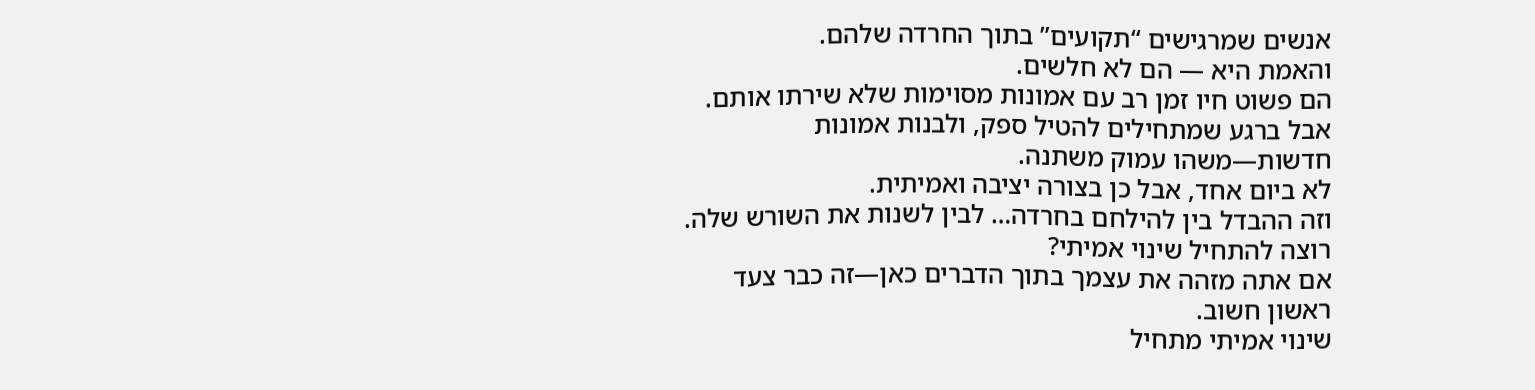אנשים שמרגישים “תקועים” בתוך החרדה שלהם.
והאמת היא — הם לא חלשים.
הם פשוט חיו זמן רב עם אמונות מסוימות שלא שירתו אותם.
אבל ברגע שמתחילים להטיל ספק, ולבנות אמונות חדשות—משהו עמוק משתנה.
לא ביום אחד, אבל כן בצורה יציבה ואמיתית.
וזה ההבדל בין להילחם בחרדה… לבין לשנות את השורש שלה.
רוצה להתחיל שינוי אמיתי?
אם אתה מזהה את עצמך בתוך הדברים כאן—זה כבר צעד ראשון חשוב.
שינוי אמיתי מתחיל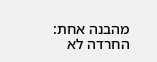מהבנה אחת: החרדה לא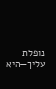נופלת עליך—היא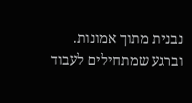נבנית מתוך אמונות.
וברגע שמתחילים לעבוד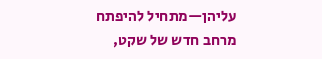עליהן—מתחיל להיפתח מרחב חדש של שקט,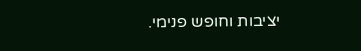יציבות וחופש פנימי.